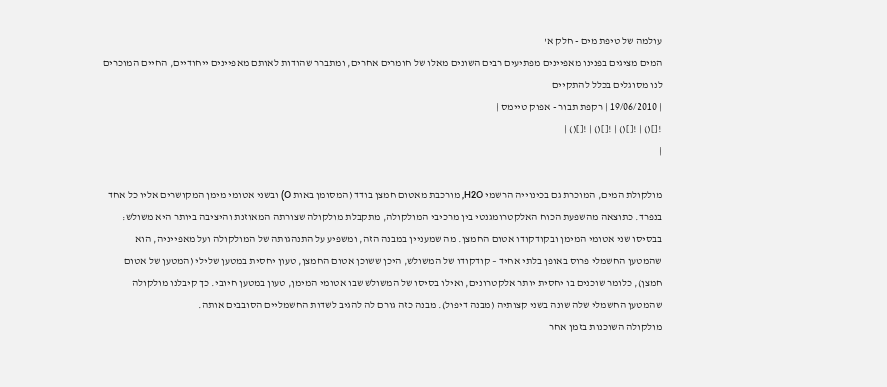עולמה של טיפת מים - חלק א'
המים מציגים בפנינו מאפיינים מפתיעים רבים השונים מאלו של חומרים אחרים, ומתברר שהודות לאותם מאפיינים ייחודיים, החיים המוכרים לנו מסוגלים בכלל להתקיים
| 19/06/2010 | רקפת תבור - אפוק טיימס |
![]() | ![]() | ![]() | ![]() |
|

מולקולת המים, המוכרת גם בכינוייה הרשמי H2O, מורכבת מאטום חמצן בודד (המסומן באות O) ובשני אטומי מימן המקושרים אליו כל אחד בנפרד. כתוצאה מהשפעת הכוח האלקטרומגנטי בין מרכיבי המולקולה, מתקבלת מולקולה שצורתה המאוזנת והיציבה ביותר היא משולש: בבסיסו שני אטומי המימן ובקודקודו אטום החמצן. מה שמעניין במבנה הזה, ומשפיע על התנהגותה של המולקולה ועל מאפייניה, הוא שהמטען החשמלי פרוס באופן בלתי אחיד – קודקודו של המשולש, היכן ששוכן אטום החמצן, טעון יחסית במטען שלילי (המטען של אטום חמצן), כלומר שוכנים בו יחסית יותר אלקטרונים, ואילו בסיסו של המשולש שבו אטומי המימן, טעון במטען חיובי. כך קיבלנו מולקולה שהמטען החשמלי שלה שונה בשני קצותיה (מבנה דיפול). מבנה כזה גורם לה להגיב לשדות החשמליים הסובבים אותה.
מולקולה השוכנות בזמן אחר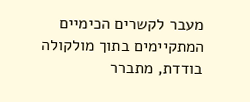מעבר לקשרים הכימיים המתקיימים בתוך מולקולה בודדת, מתברר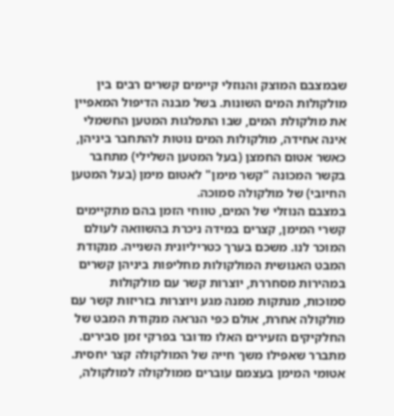שבמצבם המוצק והנוזלי קיימים קשרים רבים בין מולקולות המים השונות. בשל מבנה הדיפול המאפיין את מולקולת המים, שבו התפלגות המטען החשמלי אינה אחידה, מולקולות המים נוטות להתחבר ביניהן, כאשר אטום החמצן (בעל המטען השלילי) מתחבר בקשר המכונה "קשר מימן" לאטום מימן (בעל המטען החיובי) של מולקולה סמוכה.
במצבם הנוזלי של המים, טווחי הזמן בהם מתקיימים קשרי המימן, קצרים במידה ניכרת בהשוואה לעולם המוכר לנו. משכם בערך כטריליונית השנייה. מנקודת המבט האנושית המולקולות מחליפות ביניהן קשרים במהירות מסחררת, יוצרות קשר עם מולקולות סמוכות, מנתקות ממנה מגע ויוצרות בזריזות קשר עם מולקולה אחרת, אולם כפי הנראה מנקודת המבט של החלקיקים הזעירים האלו מדובר בפרקי זמן סבירים. מתברר שאפילו משך חייה של המולקולה קצר יחסית. אטומי המימן בעצמם עוברים ממולקולה למולקולה,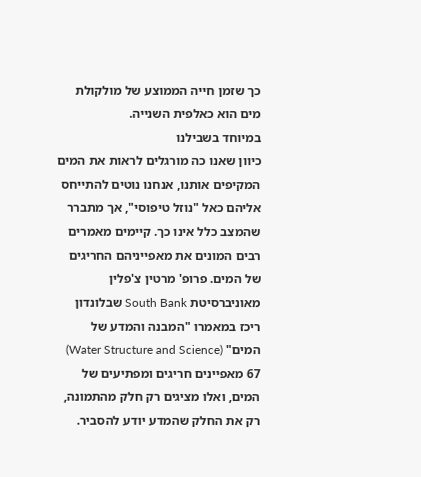כך שזמן חייה הממוצע של מולקולת מים הוא כאלפית השנייה.
במיוחד בשבילנו
כיוון שאנו כה מורגלים לראות את המים המקיפים אותנו, אנחנו נוטים להתייחס אליהם כאל "נוזל טיפוסי", אך מתברר שהמצב כלל אינו כך. קיימים מאמרים רבים המונים את מאפייניהם החריגים של המים. פרופ' מרטין צ'פלין מאוניברסיטת South Bank שבלונדון ריכז במאמרו "המבנה והמדע של המים" (Water Structure and Science) 67 מאפיינים חריגים ומפתיעים של המים, ואלו מציגים רק חלק מהתמונה, רק את החלק שהמדע יודע להסביר.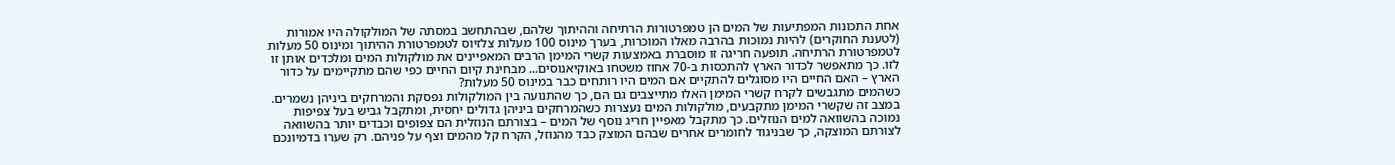אחת התכונות המפתיעות של המים הן טמפרטורות הרתיחה וההיתוך שלהם, שבהתחשב במסתה של המולקולה היו אמורות (לטענת החוקרים) להיות נמוכות בהרבה מאלו המוכרות, בערך מינוס 100 מעלות צלזיוס לטמפרטורת ההיתוך ומינוס 50 מעלות לטמפרטורת הרתיחה. תופעה חריגה זו מוסברת באמצעות קשרי המימן הרבים המאפיינים את מולקולות המים ומלכדים אותן זו לזו. כך מתאפשר לכדור הארץ להתכסות ב-70 אחוז משטחו באוקיאנוסים... מבחינת קיום החיים כפי שהם מתקיימים על כדור הארץ – האם החיים היו מסוגלים להתקיים אם המים היו רותחים כבר במינוס 50 מעלות?
כשהמים מתגבשים לקרח קשרי המימן האלו מתייצבים גם הם, כך שהתנועה בין המולקולות נפסקת והמרחקים ביניהן נשמרים. במצב זה שקשרי המימן מתקבעים, מולקולות המים נעצרות כשהמרחקים ביניהן גדולים יחסית, ומתקבל גביש בעל צפיפות נמוכה בהשוואה למים הנוזלים. כך מתקבל מאפיין חריג נוסף של המים – בצורתם הנוזלית הם צפופים וכבדים יותר בהשוואה לצורתם המוצקה, כך שבניגוד לחומרים אחרים שבהם המוצק כבד מהנוזל, הקרח קל מהמים וצף על פניהם. רק שערו בדמיונכם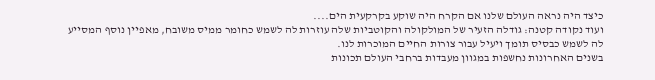כיצד היה נראה העולם שלנו אם הקרח היה שוקע בקרקעית הים....
ועוד נקודה קטנה: גודלה הזעיר של המולקולה והקוטביות שלה עוזרות לה לשמש כחומר ממיס משובח, מאפיין נוסף המסייע לה לשמש כבסיס תומך ויעיל עבור צורות החיים המוכרות לנו.
בשנים האחרונות נחשפות במגוון מעבדות ברחבי העולם תכונות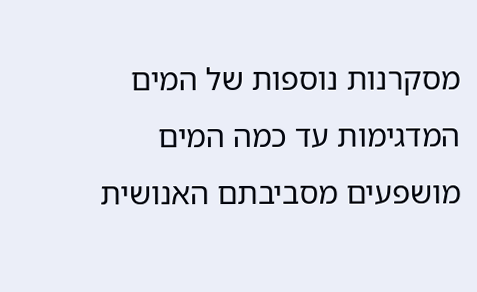מסקרנות נוספות של המים המדגימות עד כמה המים מושפעים מסביבתם האנושית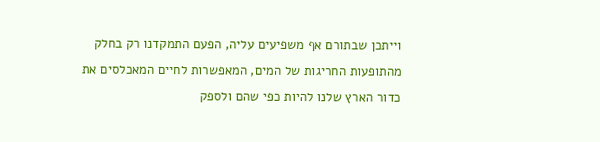וייתכן שבתורם אף משפיעים עליה, הפעם התמקדנו רק בחלק מהתופעות החריגות של המים, המאפשרות לחיים המאכלסים את כדור הארץ שלנו להיות כפי שהם ולספק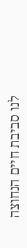לנו סביבת חיים הנחוצה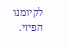לקיומנו הפיזי.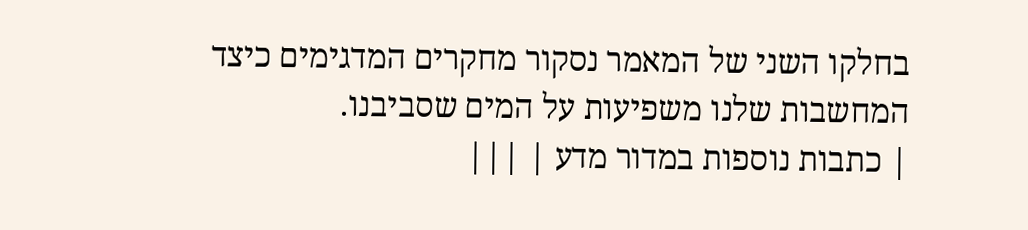בחלקו השני של המאמר נסקור מחקרים המדגימים כיצד המחשבות שלנו משפיעות על המים שסביבנו.
| כתבות נוספות במדור מדע | |||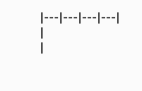|---|---|---|---|
|
|